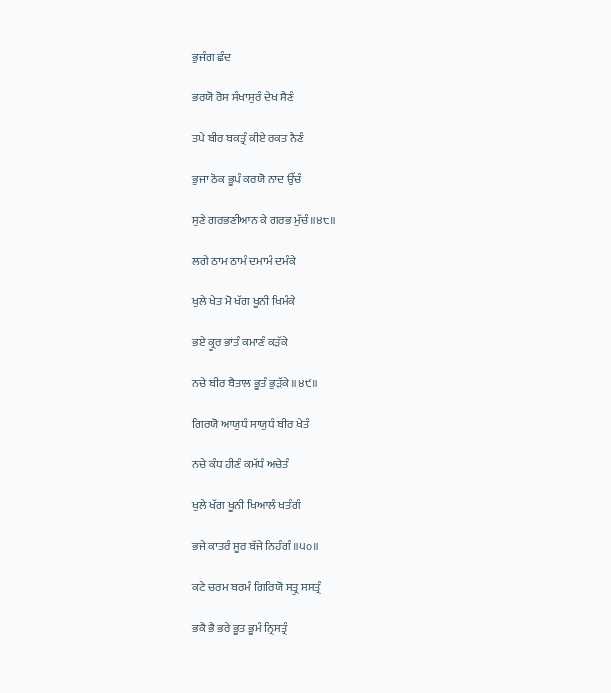ਭੁਜੰਗ ਛੰਦ

ਭਰਯੋ ਰੋਸ ਸੰਖਾਸੁਰੰ ਦੇਖ ਸੈਣੰ

ਤਪੇ ਬੀਰ ਬਕਤ੍ਰੰ ਕੀਏ ਰਕਤ ਨੈਣੰ

ਭੁਜਾ ਠੋਕ ਭੂਪੰ ਕਰਯੋ ਨਾਦ ਉੱਚੰ

ਸੁਣੇ ਗਰਭਣੀਆਨ ਕੇ ਗਰਭ ਮੁੱਚੰ ॥੪੮॥

ਲਗੇ ਠਾਮ ਠਾਮੰ ਦਮਾਮੰ ਦਮੰਕੇ

ਖੁਲੇ ਖੇਤ ਮੋ ਖੱਗ ਖੂਨੀ ਖਿਮੰਕੇ

ਭਏ ਕ੍ਰੂਰ ਭਾਂਤੰ ਕਮਾਣੰ ਕੜੱਕੇ

ਨਚੇ ਬੀਰ ਬੈਤਾਲ ਭੂਤੰ ਭੁੜੱਕੇ ॥੪੯॥

ਗਿਰਯੋ ਆਯੁਧੰ ਸਾਯੁਧੰ ਬੀਰ ਖੇਤੰ

ਨਚੇ ਕੰਧ ਹੀਣੰ ਕਮੱਧੰ ਅਚੇਤੰ

ਖੁਲੇ ਖੱਗ ਖੂਨੀ ਖਿਆਲੰ ਖਤੰਗੰ

ਭਜੇ ਕਾਤਰੰ ਸੂਰ ਬੱਜੇ ਨਿਹੰਗੰ ॥੫੦॥

ਕਟੇ ਚਰਮ ਬਰਮੰ ਗਿਰਿਯੋ ਸਤ੍ਰੁ ਸਸਤ੍ਰੰ

ਭਕੈ ਭੈ ਭਰੇ ਭੂਤ ਭੂਮੰ ਨ੍ਰਿਸਤ੍ਰੰ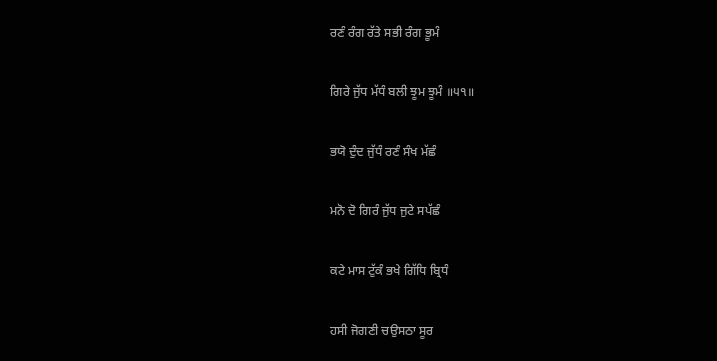ਰਣੰ ਰੰਗ ਰੱਤੇ ਸਭੀ ਰੰਗ ਭੂਮੰ

ਗਿਰੇ ਜੁੱਧ ਮੱਧੰ ਬਲੀ ਝੂਮ ਝੂਮੰ ॥੫੧॥

ਭਯੋ ਦੁੰਦ ਜੁੱਧੰ ਰਣੰ ਸੰਖ ਮੱਛੰ

ਮਨੋ ਦੋ ਗਿਰੰ ਜੁੱਧ ਜੁਟੇ ਸਪੱਛੰ

ਕਟੇ ਮਾਸ ਟੁੱਕੰ ਭਖੇ ਗਿੱਧਿ ਬ੍ਰਿਧੰ

ਹਸੀ ਜੋਗਣੀ ਚਉਸਠਾ ਸੂਰ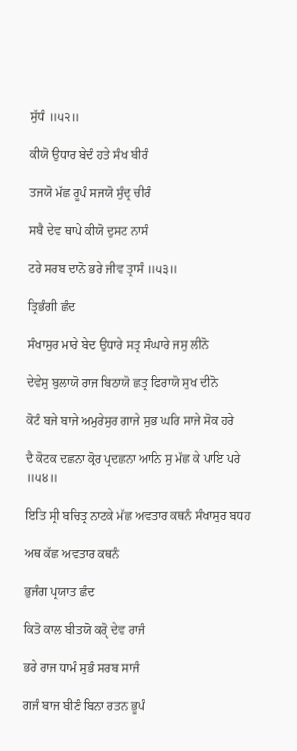ਸੁੱਧੰ ॥੫੨॥

ਕੀਯੋ ਉਧਾਰ ਬੇਦੰ ਹਤੇ ਸੰਖ ਬੀਰੰ

ਤਜਯੋ ਮੱਛ ਰੂਪੰ ਸਜਯੋ ਸੁੰਦ੍ਰ ਚੀਰੰ

ਸਬੈ ਦੇਵ ਥਾਪੇ ਕੀਯੋ ਦੁਸਟ ਨਾਸੰ

ਟਰੇ ਸਰਬ ਦਾਨੋ ਭਰੇ ਜੀਵ ਤ੍ਰਾਸੰ ॥੫੩॥

ਤ੍ਰਿਭੰਗੀ ਛੰਦ

ਸੰਖਾਸੁਰ ਮਾਰੇ ਬੇਦ ਉਧਾਰੇ ਸਤ੍ਰ ਸੰਘਾਰੇ ਜਸੁ ਲੀਨੋ

ਦੇਵੇਸੁ ਬੁਲਾਯੋ ਰਾਜ ਬਿਠਾਯੋ ਛਤ੍ਰ ਫਿਰਾਯੋ ਸੁਖ ਦੀਨੋ

ਕੋਟੰ ਬਜੇ ਬਾਜੇ ਅਮੁਰੇਸੁਰ ਗਾਜੇ ਸੁਭ ਘਰਿ ਸਾਜੇ ਸੋਕ ਹਰੇ

ਦੈ ਕੋਟਕ ਦਛਨਾ ਕ੍ਰੋਰ ਪ੍ਰਦਛਨਾ ਆਨਿ ਸੁ ਮੱਛ ਕੇ ਪਾਇ ਪਰੇ ॥੫੪॥

ਇਤਿ ਸ੍ਰੀ ਬਚਿਤ੍ਰ ਨਾਟਕੇ ਮੱਛ ਅਵਤਾਰ ਕਥਨੰ ਸੰਖਾਸੁਰ ਬਧਹ

ਅਥ ਕੱਛ ਅਵਤਾਰ ਕਥਨੰ

ਭੁਜੰਗ ਪ੍ਰਯਾਤ ਛੰਦ

ਕਿਤੋ ਕਾਲ ਬੀਤਯੋ ਕਰੵੋ ਦੇਵ ਰਾਜੰ

ਭਰੇ ਰਾਜ ਧਾਮੰ ਸੁਭੰ ਸਰਬ ਸਾਜੰ

ਗਜੰ ਬਾਜ ਬੀਣੰ ਬਿਨਾ ਰਤਨ ਭੂਪੰ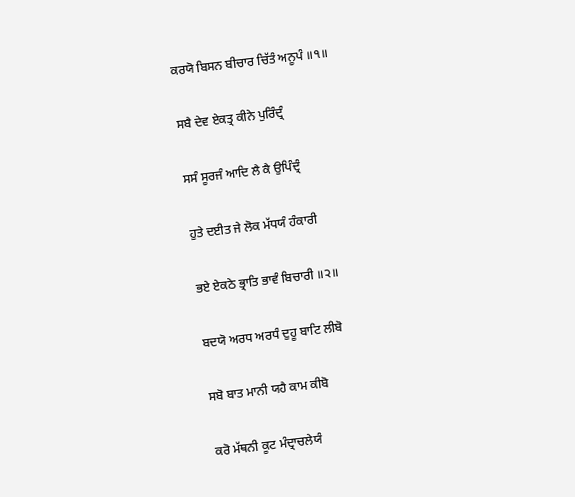ਕਰਯੋ ਬਿਸਨ ਬੀਚਾਰ ਚਿੱਤੰ ਅਨੂਪੰ ॥੧॥

ਸਬੈ ਦੇਵ ਏਕਤ੍ਰ ਕੀਨੇ ਪੁਰਿੰਦ੍ਰੰ

ਸਸੰ ਸੂਰਜੰ ਆਦਿ ਲੈ ਕੈ ਉਪਿੰਦ੍ਰੰ

ਹੁਤੇ ਦਈਤ ਜੇ ਲੋਕ ਮੱਧਯੰ ਹੰਕਾਰੀ

ਭਏ ਏਕਠੇ ਭ੍ਰਾਤਿ ਭਾਵੰ ਬਿਚਾਰੀ ॥੨॥

ਬਦਯੋ ਅਰਧ ਅਰਧੰ ਦੁਹੂ ਬਾਟਿ ਲੀਬੋ

ਸਬੋ ਬਾਤ ਮਾਨੀ ਯਹੈ ਕਾਮ ਕੀਬੋ

ਕਰੋ ਮੱਥਨੀ ਕੂਟ ਮੰਦ੍ਰਾਚਲੇਯੰ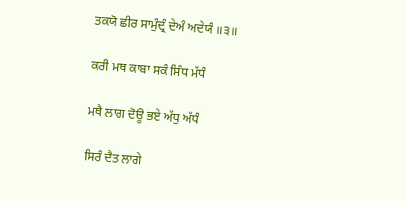ਤਕਯੋ ਛੀਰ ਸਾਮੁੰਦ੍ਰੰ ਦੇਅੰ ਅਦੇਯੰ ॥੩॥

ਕਰੀ ਮਥ ਕਾਬਾ ਸਕੰ ਸਿੰਧ ਮੱਧੰ

ਮਥੈ ਲਾਗ ਦੋਊ ਭਏ ਅੱਧੁ ਅੱਧੰ

ਸਿਰੰ ਦੈਤ ਲਾਗੇ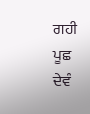ਗਹੀ ਪੂਛ ਦੇਵੰ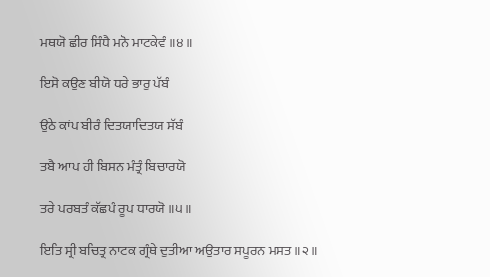ਮਥਯੋ ਛੀਰ ਸਿੰਧੈ ਮਨੋ ਮਾਟਕੇਵੰ ॥੪॥

ਇਸੋ ਕਉਣ ਬੀਯੋ ਧਰੇ ਭਾਰੁ ਪੱਬੰ

ਉਠੇ ਕਾਂਪ ਬੀਰੰ ਦਿਤਯਾਦਿਤਯ ਸੱਬੰ

ਤਬੈ ਆਪ ਹੀ ਬਿਸਨ ਮੰਤ੍ਰੰ ਬਿਚਾਰਯੋ

ਤਰੇ ਪਰਬਤੰ ਕੱਛਪੰ ਰੂਪ ਧਾਰਯੋ ॥੫॥

ਇਤਿ ਸ੍ਰੀ ਬਚਿਤ੍ਰ ਨਾਟਕ ਗ੍ਰੰਥੇ ਦੁਤੀਆ ਅਉਤਾਰ ਸਪੂਰਨ ਮਸਤ ॥੨॥